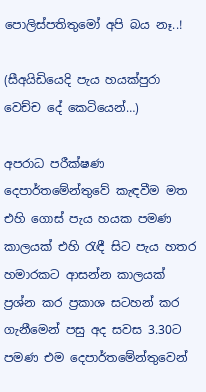පොලිස්පතිතුමෝ අපි බය නෑ..!

(සීඅයිඩියෙදි පැය හයක්පුරා වෙච්ච දේ කෙටියෙන්…)

අපරාධ පරීක්ෂණ දෙපාර්තමේන්තුවේ කැඳවීම මත එහි ගොස් පැය හයක පමණ කාලයක් එහි රැඳී සිට පැය හතර හමාරකට ආසන්න කාලයක් ප්‍රශ්න කර ප්‍රකාශ සටහන් කර ගැනීමෙන් පසු අද සවස 3.30ට පමණ එම දෙපාර්තමේන්තුවෙන්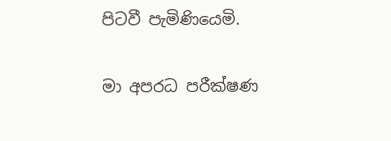පිටවී පැමිණියෙමි.

මා අපරධ පරීක්ෂණ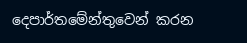දෙපාර්තමේන්තුවෙන් කරන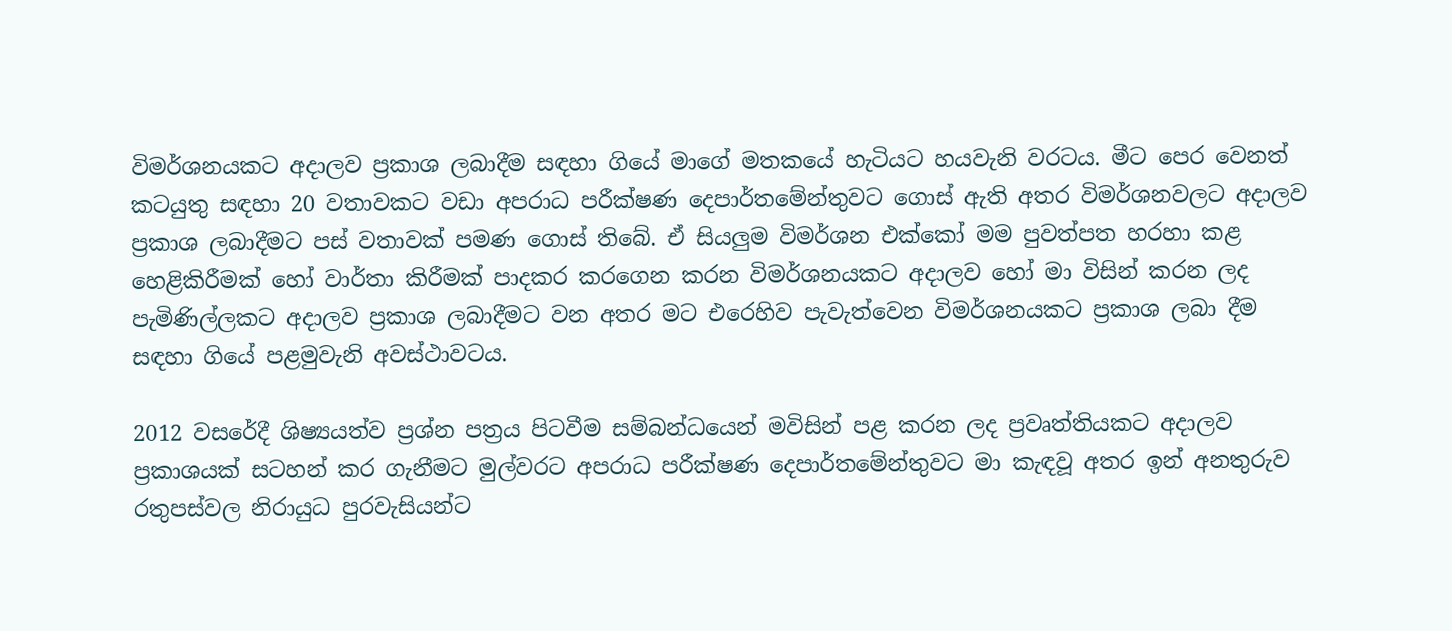විමර්ශනයකට අදාලව ප්‍රකාශ ලබාදීම සඳහා ගියේ මාගේ මතකයේ හැටියට හයවැනි වරටය. මීට පෙර වෙනත් කටයුතු සඳහා 20 වතාවකට වඩා අපරාධ පරීක්ෂණ දෙපාර්තමේන්තුවට ගොස් ඇති අතර විමර්ශනවලට අදාලව ප්‍රකාශ ලබාදීමට පස් වතාවක් පමණ ගොස් තිබේ. ඒ සියලුම විමර්ශන එක්කෝ මම පුවත්පත හරහා කළ හෙළිකිරීමක් හෝ වාර්තා කිරීමක් පාදකර කරගෙන කරන විමර්ශනයකට අදාලව හෝ මා විසින් කරන ලද පැමිණිල්ලකට අදාලව ප්‍රකාශ ලබාදීමට වන අතර මට එරෙහිව පැවැත්වෙන විමර්ශනයකට ප්‍රකාශ ලබා දීම සඳහා ගියේ පළමුවැනි අවස්ථාවටය.

2012 වසරේදී ශිෂ්‍යයත්ව ප්‍රශ්න පත්‍රය පිටවීම සම්බන්ධයෙන් මවිසින් පළ කරන ලද ප්‍රවෘත්තියකට අදාලව ප්‍රකාශයක් සටහන් කර ගැනීමට මුල්වරට අපරාධ පරීක්ෂණ දෙපාර්තමේන්තුවට මා කැඳවූ අතර ඉන් අනතුරුව රතුපස්වල නිරායුධ පුරවැසියන්ට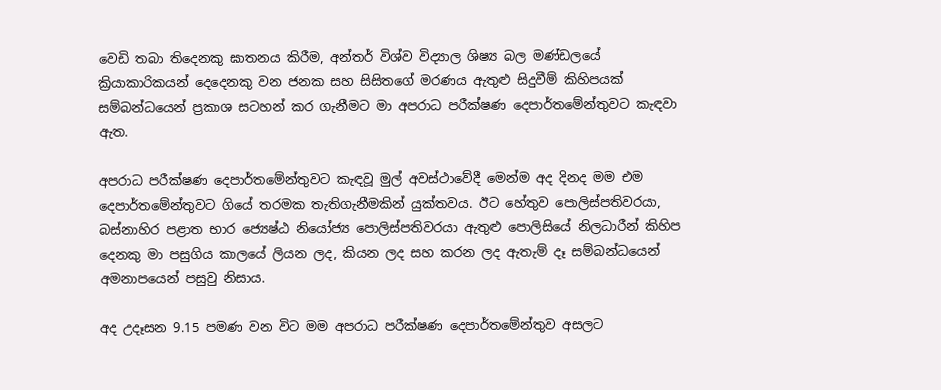වෙඩි තබා තිදෙනකු ඝාතනය කිරීම, අන්තර් විශ්ව විද්‍යාල ශිෂ්‍ය බල මණ්ඩලයේ ක්‍රියාකාරිකයන් දෙදෙනකු වන ජනක සහ සිසිතගේ මරණය ඇතුළු සිදුවීම් කිහිපයක් සම්බන්ධයෙන් ප්‍රකාශ සටහන් කර ගැනීමට මා අපරාධ පරීක්ෂණ දෙපාර්තමේන්තුවට කැඳවා ඇත.

අපරාධ පරීක්ෂණ දෙපාර්තමේන්තුවට කැඳවූ මුල් අවස්ථාවේදී මෙන්ම අද දිනද මම එම දෙපාර්තමේන්තුවට ගියේ තරමක තැතිගැනීමකින් යුක්තවය. ඊට හේතුව පොලිස්පතිවරයා, බස්නාහිර පළාත භාර ජ්‍යෙෂ්ඨ නියෝජ්‍ය පොලිස්පතිවරයා ඇතුළු පොලිසියේ නිලධාරීන් කිහිප දෙනකු මා පසුගිය කාලයේ ලියන ලද, කියන ලද සහ කරන ලද ඇතැම් දෑ සම්බන්ධයෙන් අමනාපයෙන් පසුවු නිසාය.

අද උදෑසන 9.15 පමණ වන විට මම අපරාධ පරීක්ෂණ දෙපාර්තමේන්තුව අසලට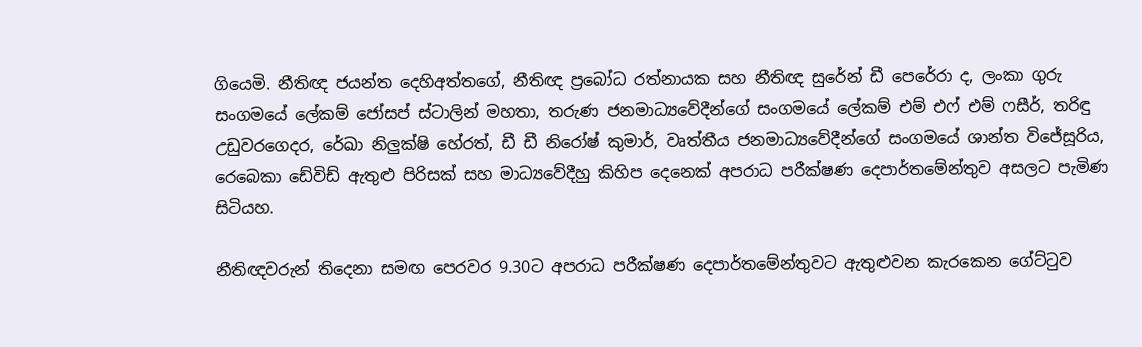ගියෙමි. නීතිඥ ජයන්ත දෙහිඅත්තගේ, නීතිඥ ප්‍රබෝධ රත්නායක සහ නීතිඥ සුරේන් ඩී පෙරේරා ද, ලංකා ගුරු සංගමයේ ලේකම් ජෝසප් ස්ටාලින් මහතා, තරුණ ජනමාධ්‍යවේදීන්ගේ සංගමයේ ලේකම් එම් එෆ් එම් ෆසීර්, තරිඳු උඩුවරගෙදර, රේඛා නිලුක්ෂි හේරත්, ඩී ඩී නිරෝෂ් කුමාර්, වෘත්තීය ජනමාධ්‍යවේදීන්ගේ සංගමයේ ශාන්ත විජේසූරිය, රෙබෙකා ඩේවිඩ් ඇතුළු පිරිසක් සහ මාධ්‍යවේදීහු කිහිප දෙනෙක් අපරාධ පරීක්ෂණ දෙපාර්තමේන්තුව අසලට පැමිණ සිටියහ.

නීතිඥවරුන් තිදෙනා සමඟ පෙරවර 9.30ට අපරාධ පරීක්ෂණ දෙපාර්තමේන්තුවට ඇතුළුවන කැරකෙන ගේට්ටුව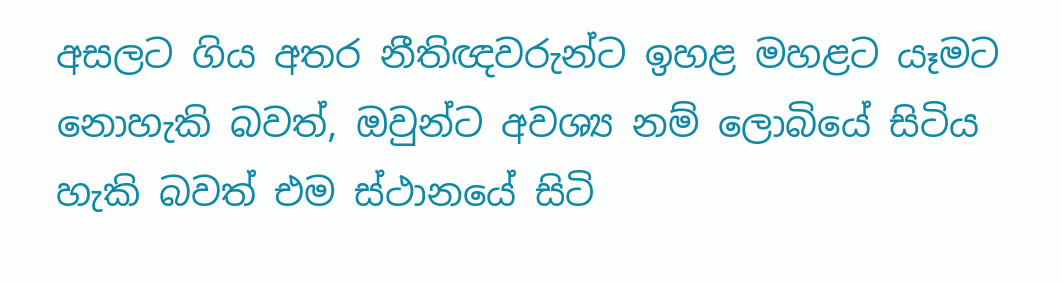අසලට ගිය අතර නීතිඥවරුන්ට ඉහළ මහළට යෑමට නොහැකි බවත්, ඔවුන්ට අවශ්‍ය නම් ලොබියේ සිටිය හැකි බවත් එම ස්ථානයේ සිටි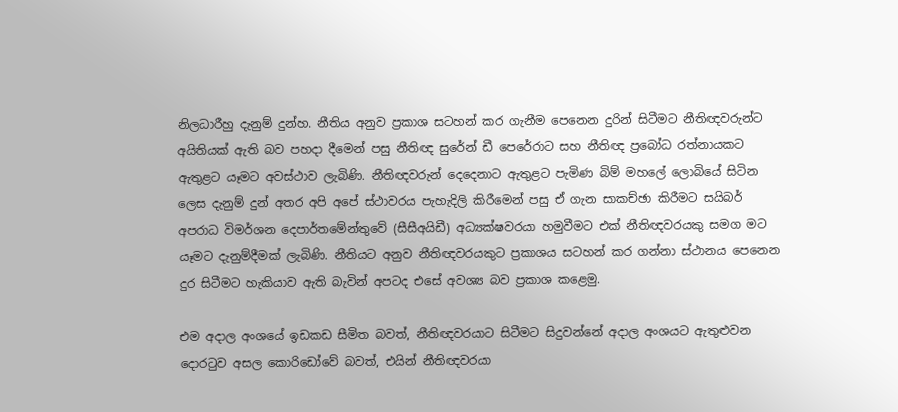නිලධාරීහු දැනුම් දුන්හ. නීතිය අනුව ප්‍රකාශ සටහන් කර ගැනීම පෙනෙන දුරින් සිටීමට නීතිඥවරුන්ට අයිතියක් ඇති බව පහදා දීමෙන් පසු නීතිඥ සුරේන් ඩී පෙරේරාට සහ නීතිඥ ප්‍රබෝධ රත්නායකට ඇතුළට යෑමට අවස්ථාව ලැබිණි. නීතිඥවරුන් දෙදෙනාට ඇතුළට පැමිණ බිම් මහලේ ලොබියේ සිටින ලෙස දැනුම් දුන් අතර අපි අපේ ස්ථාවරය පැහැදිලි කිරීමෙන් පසු ඒ ගැන සාකච්ඡා කිරීමට සයිබර් අපරාධ විමර්ශන දෙපාර්තමේන්තුවේ (සීසීඅයිඩී) අධ්‍යක්ෂවරයා හමුවීමට එක් නීතිඥවරයකු සමග මට යෑමට දැනුම්දීමක් ලැබිණි. නීතියට අනුව නීතිඥවරයකුට ප්‍රකාශය සටහන් කර ගන්නා ස්ථානය පෙනෙන දුර සිටීමට හැකියාව ඇති බැවින් අපටද එසේ අවශ්‍ය බව ප්‍රකාශ කළෙමු.

එම අදාල අංශයේ ඉඩකඩ සීමිත බවත්, නීතිඥවරයාට සිටීමට සිදුවන්නේ අදාල අංශයට ඇතුළුවන දොරටුව අසල කොරිඩෝවේ බවත්, එයින් නීතිඥවරයා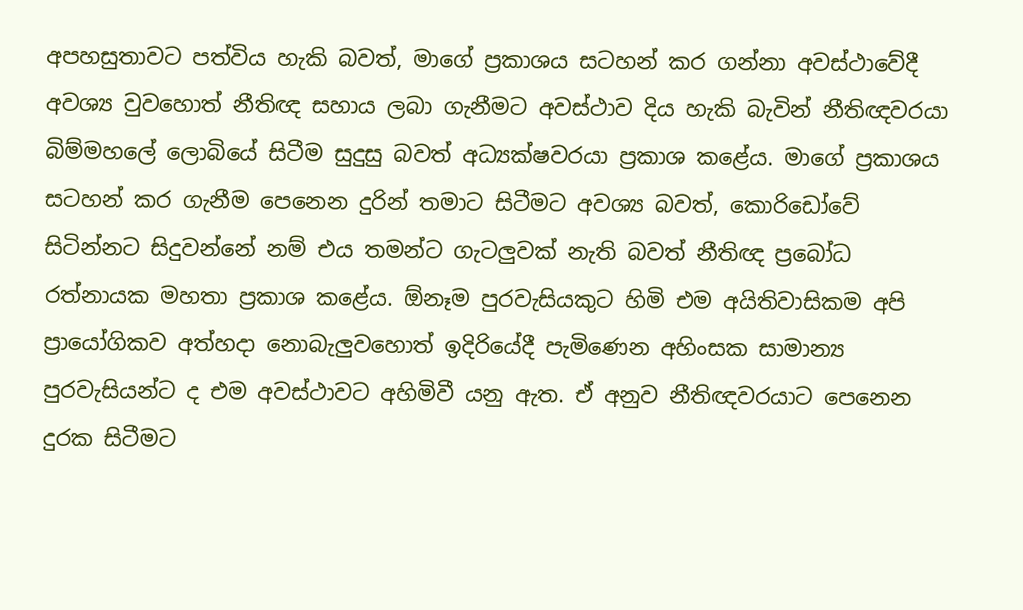අපහසුතාවට පත්විය හැකි බවත්, මාගේ ප්‍රකාශය සටහන් කර ගන්නා අවස්ථාවේදී අවශ්‍ය වුවහොත් නීතිඥ සහාය ලබා ගැනීමට අවස්ථාව දිය හැකි බැවින් නීතිඥවරයා බිම්මහලේ ලොබියේ සිටීම සුදුසු බවත් අධ්‍යක්ෂවරයා ප්‍රකාශ කළේය. මාගේ ප්‍රකාශය සටහන් කර ගැනීම පෙනෙන දුරින් තමාට සිටීමට අවශ්‍ය බවත්, කොරිඩෝවේ සිටින්නට සිදුවන්නේ නම් එය තමන්ට ගැටලුවක් නැති බවත් නීතිඥ ප්‍රබෝධ රත්නායක මහතා ප්‍රකාශ කළේය. ඕනෑම පුරවැසියකුට හිමි එම අයිතිවාසිකම අපි ප්‍රායෝගිකව අත්හදා නොබැලුවහොත් ඉදිරියේදී පැමිණෙන අහිංසක සාමාන්‍ය පුරවැසියන්ට ද එම අවස්ථාවට අහිමිවී යනු ඇත. ඒ අනුව නීතිඥවරයාට පෙනෙන දුරක සිටීමට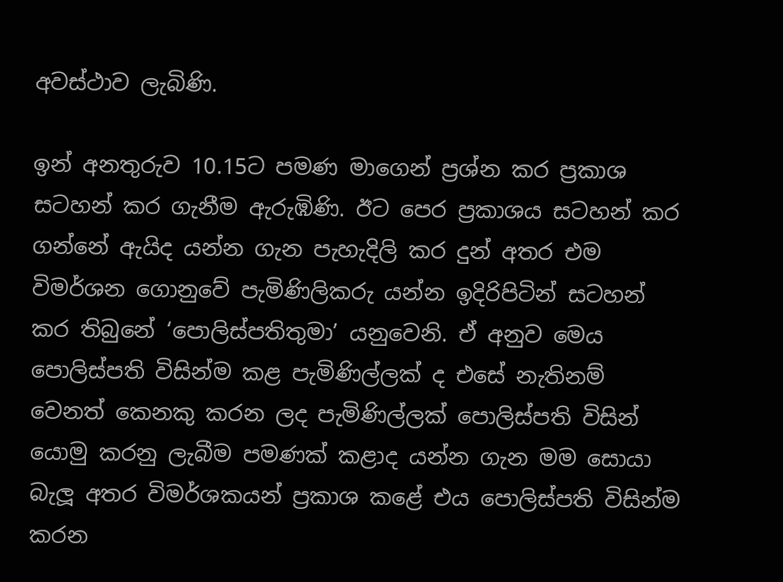අවස්ථාව ලැබිණි.

ඉන් අනතුරුව 10.15ට පමණ මාගෙන් ප්‍රශ්න කර ප්‍රකාශ සටහන් කර ගැනීම ඇරුඹිණි. ඊට පෙර ප්‍රකාශය සටහන් කර ගන්නේ ඇයිද යන්න ගැන පැහැදිලි කර දුන් අතර එම විමර්ශන ගොනුවේ පැමිණිලිකරු යන්න ඉදිරිපිටින් සටහන් කර තිබුනේ ‘පොලිස්පතිතුමා’ යනුවෙනි. ඒ අනුව මෙය පොලිස්පති විසින්ම කළ පැමිණිල්ලක් ද එසේ නැතිනම් වෙනත් කෙනකු කරන ලද පැමිණිල්ලක් පොලිස්පති විසින් යොමු කරනු ලැබීම පමණක් කළාද යන්න ගැන මම සොයා බැලූ අතර විමර්ශකයන් ප්‍රකාශ කළේ එය පොලිස්පති විසින්ම කරන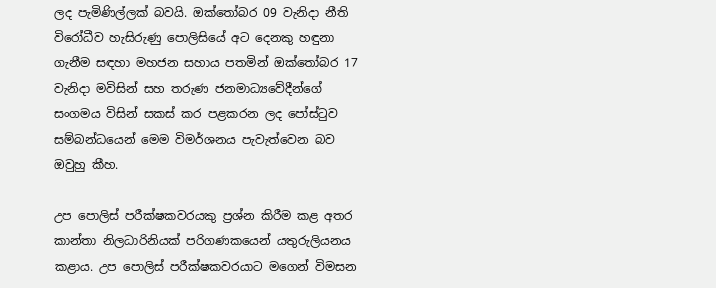ලද පැමිණිල්ලක් බවයි. ඔක්තෝබර 09 වැනිදා නීති විරෝධීව හැසිරුණු පොලිසියේ අට දෙනකු හඳුනා ගැනීම සඳහා මහජන සහාය පතමින් ඔක්තෝබර 17 වැනිදා මවිසින් සහ තරුණ ජනමාධ්‍යවේදීන්ගේ සංගමය විසින් සකස් කර පළකරන ලද පෝස්ටුව සම්බන්ධයෙන් මෙම විමර්ශනය පැවැත්වෙන බව ඔවුහු කීහ.

උප පොලිස් පරීක්ෂකවරයකු ප්‍රශ්න කිරීම කළ අතර කාන්තා නිලධාරිනියක් පරිගණකයෙන් යතුරුලියනය කළාය. උප පොලිස් පරීක්ෂකවරයාට මගෙන් විමසන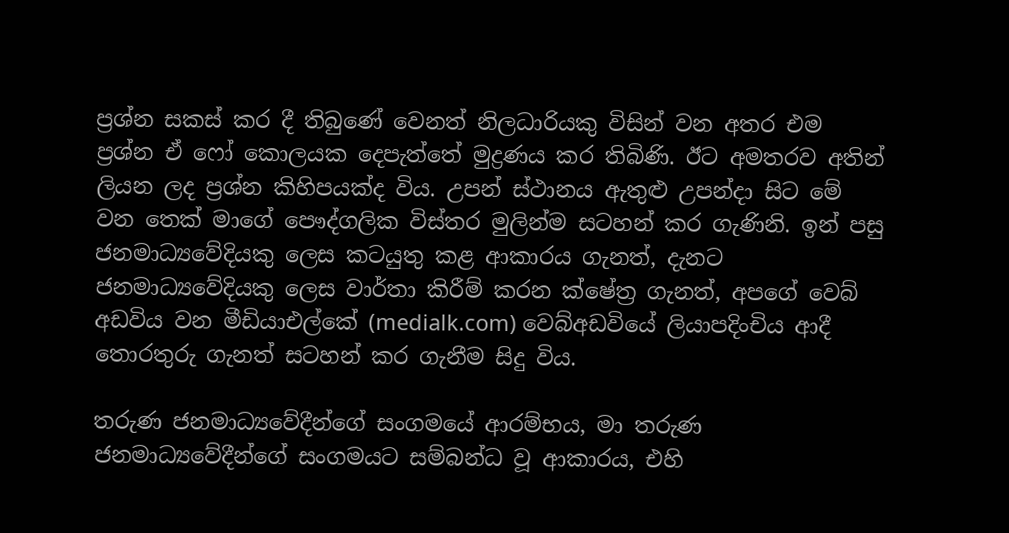ප්‍රශ්න සකස් කර දී තිබුණේ වෙනත් නිලධාරියකු විසින් වන අතර එම ප්‍රශ්න ඒ ෆෝ කොලයක දෙපැත්තේ මුද්‍රණය කර තිබිණි. ඊට අමතරව අතින් ලියන ලද ප්‍රශ්න කිහිපයක්ද විය. උපන් ස්ථානය ඇතුළු උපන්දා සිට මේ වන තෙක් මාගේ පෞද්ගලික විස්තර මුලින්ම සටහන් කර ගැණිනි. ඉන් පසු ජනමාධ්‍යවේදියකු ලෙස කටයුතු කළ ආකාරය ගැනත්, දැනට ජනමාධ්‍යවේදියකු ලෙස වාර්තා කිරීම් කරන ක්ෂේත්‍ර ගැනත්, අපගේ වෙබ් අඩවිය වන මීඩියාඑල්කේ (medialk.com) වෙබ්අඩවියේ ලියාපදිංචිය ආදී තොරතුරු ගැනත් සටහන් කර ගැනීම සිදු විය.

තරුණ ජනමාධ්‍යවේදීන්ගේ සංගමයේ ආරම්භය, මා තරුණ ජනමාධ්‍යවේදීන්ගේ සංගමයට සම්බන්ධ වූ ආකාරය, එහි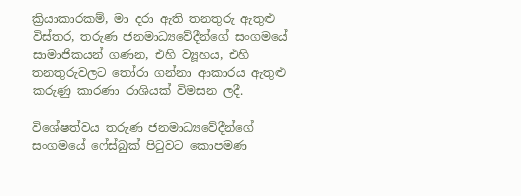ක්‍රියාකාරකම්, මා දරා ඇති තනතුරු ඇතුළු විස්තර, තරුණ ජනමාධ්‍යවේදීන්ගේ සංගමයේ සාමාජිකයන් ගණන, එහි ව්‍යූහය, එහි තනතුරුවලට තෝරා ගන්නා ආකාරය ඇතුළු කරුණු කාරණා රාශියක් විමසන ලදී.

විශේෂත්වය තරුණ ජනමාධ්‍යවේදීන්ගේ සංගමයේ ෆේස්බුක් පිටුවට කොපමණ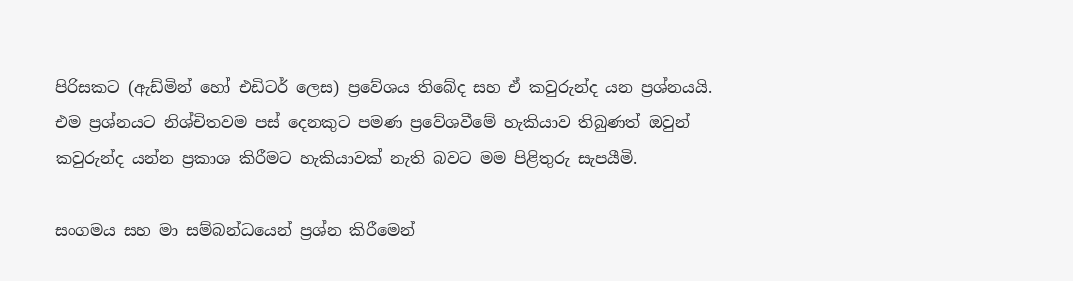පිරිසකට (ඇඩ්මින් හෝ එඩිටර් ලෙස) ප්‍රවේශය තිබේද සහ ඒ කවුරුන්ද යන ප්‍රශ්නයයි. එම ප්‍රශ්නයට නිශ්චිතවම පස් දෙනකුට පමණ ප්‍රවේශවීමේ හැකියාව තිබුණත් ඔවුන් කවුරුන්ද යන්න ප්‍රකාශ කිරීමට හැකියාවක් නැති බවට මම පිළිතුරු සැපයීමි.

සංගමය සහ මා සම්බන්ධයෙන් ප්‍රශ්න කිරීමෙන්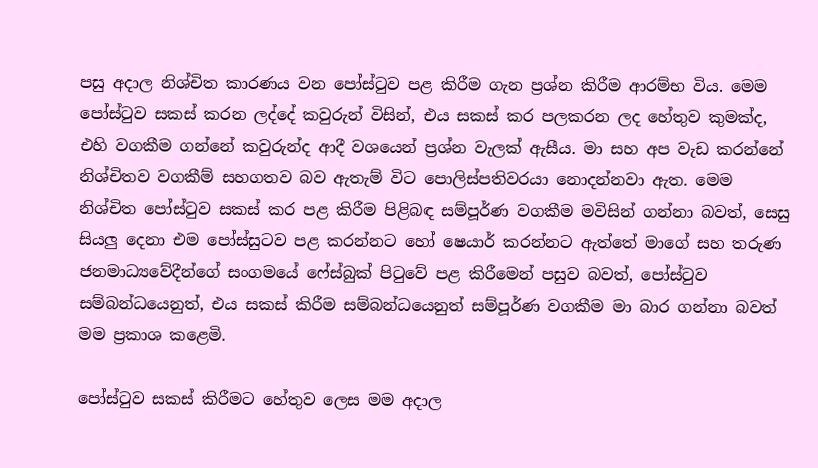පසු අදාල නිශ්චිත කාරණය වන පෝස්ටුව පළ කිරීම ගැන ප්‍රශ්න කිරීම ආරම්භ විය. මෙම පෝස්ටුව සකස් කරන ලද්දේ කවුරුන් විසින්, එය සකස් කර පලකරන ලද හේතුව කුමක්ද, එහි වගකීම ගන්නේ කවුරුන්ද ආදී වශයෙන් ප්‍රශ්න වැලක් ඇසීය. මා සහ අප වැඩ කරන්නේ නිශ්චිතව වගකීම් සහගතව බව ඇතැම් විට පොලිස්පතිවරයා නොදන්නවා ඇත. මෙම නිශ්චිත පෝස්ටුව සකස් කර පළ කිරීම පිළිබඳ සම්පූර්ණ වගකීම මවිසින් ගන්නා බවත්, සෙසු සියලු දෙනා එම පෝස්සුටව පළ කරන්නට හෝ ෂෙයාර් කරන්නට ඇත්තේ මාගේ සහ තරුණ ජනමාධ්‍යවේදීන්ගේ සංගමයේ ෆේස්බුක් පිටුවේ පළ කිරීමෙන් පසුව බවත්, පෝස්ටුව සම්බන්ධයෙනුත්, එය සකස් කිරීම සම්බන්ධයෙනුත් සම්පූර්ණ වගකීම මා බාර ගන්නා බවත් මම ප්‍රකාශ කළෙමි.

පෝස්ටුව සකස් කිරීමට හේතුව ලෙස මම අදාල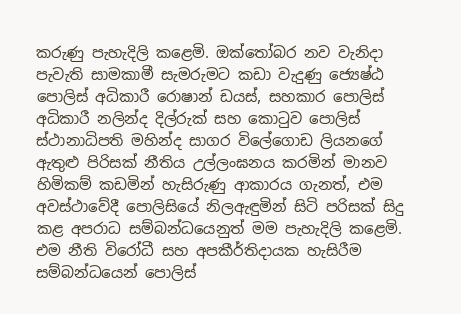කරුණු පැහැදිලි කළෙමි. ඔක්තෝබර නව වැනිදා පැවැති සාමකාමී සැමරුමට කඩා වැදුණු ජ්‍යෙෂ්ඨ පොලිස් අධිකාරී රොෂාන් ඩයස්, සහකාර පොලිස් අධිකාරී නලින්ද දිල්රුක් සහ කොටුව පොලිස් ස්ථානාධිපති මහින්ද සාගර විලේගොඩ ලියනගේ ඇතුළු පිරිසක් නීතිය උල්ලංඝනය කරමින් මානව හිමිකම් කඩමින් හැසිරුණු ආකාරය ගැනත්, එම අවස්ථාවේදී පොලිසියේ නිලඇඳුමින් සිටි පරිසක් සිදු කළ අපරාධ සම්බන්ධයෙනුත් මම පැහැදිලි කළෙමි. එම නීති විරෝධී සහ අපකීර්තිදායක හැසිරීම සම්බන්ධයෙන් පොලිස්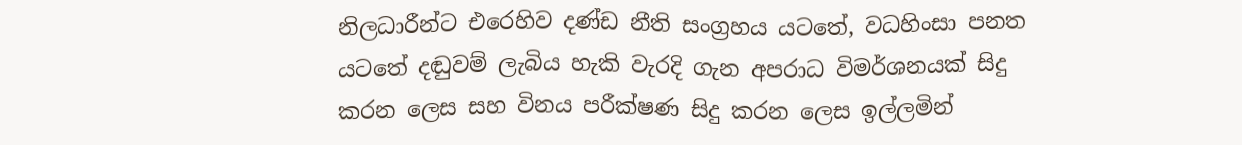නිලධාරීන්ට එරෙහිව දණ්ඩ නීති සංග්‍රහය යටතේ, වධහිංසා පනත යටතේ දඬුවම් ලැබිය හැකි වැරදි ගැන අපරාධ විමර්ශනයක් සිදු කරන ලෙස සහ විනය පරීක්ෂණ සිදු කරන ලෙස ඉල්ලමින්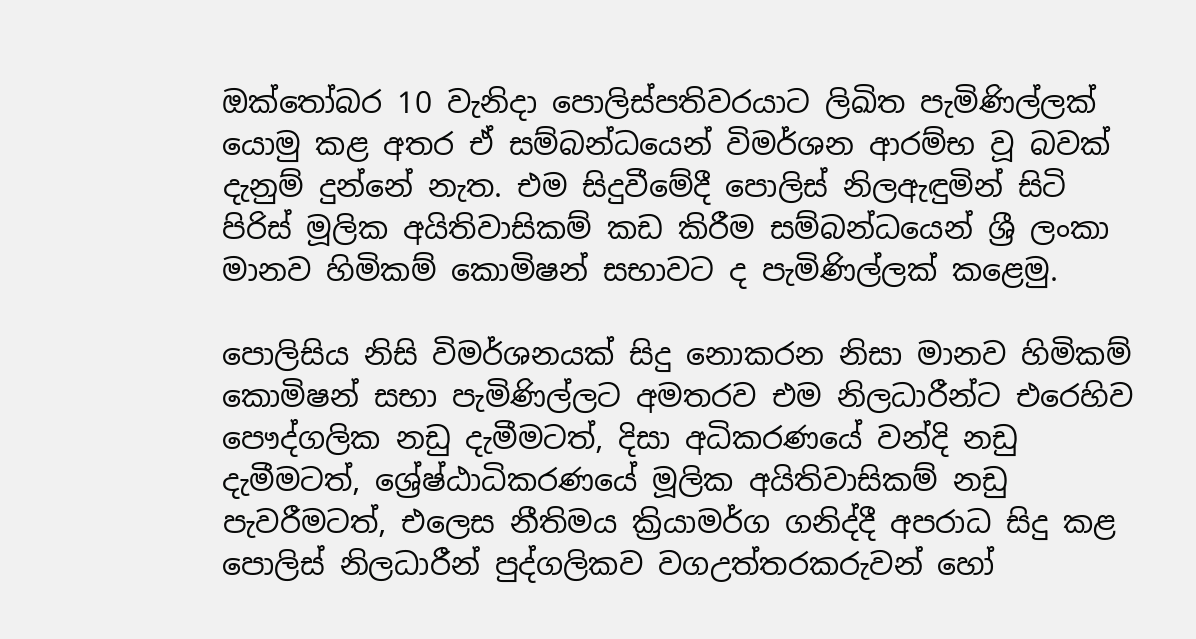ඔක්තෝබර 10 වැනිදා පොලිස්පතිවරයාට ලිඛිත පැමිණිල්ලක් යොමු කළ අතර ඒ සම්බන්ධයෙන් විමර්ශන ආරම්භ වූ බවක් දැනුම් දුන්නේ නැත. එම සිදුවීමේදී පොලිස් නිලඇඳුමින් සිටි පිරිස් මූලික අයිතිවාසිකම් කඩ කිරීම සම්බන්ධයෙන් ශ්‍රී ලංකා මානව හිමිකම් කොමිෂන් සභාවට ද පැමිණිල්ලක් කළෙමු.

පොලිසිය නිසි විමර්ශනයක් සිදු නොකරන නිසා මානව හිමිකම් කොමිෂන් සභා පැමිණිල්ලට අමතරව එම නිලධාරීන්ට එරෙහිව පෞද්ගලික නඩු දැමීමටත්, දිසා අධිකරණයේ වන්දි නඩු දැමීමටත්, ශ්‍රේෂ්ඨාධිකරණයේ මූලික අයිතිවාසිකම් නඩු පැවරීමටත්, එලෙස නීතිමය ක්‍රියාමර්ග ගනිද්දී අපරාධ සිදු කළ පොලිස් නිලධාරීන් පුද්ගලිකව වගඋත්තරකරුවන් හෝ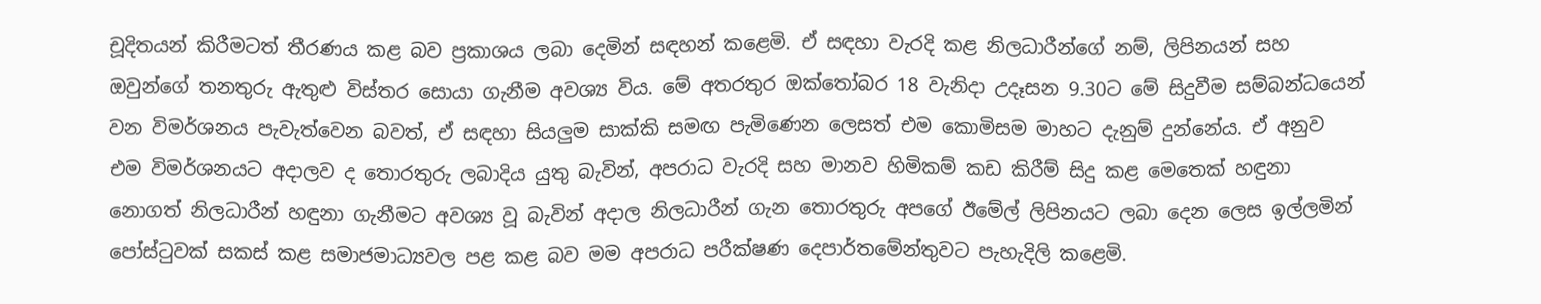චූදිතයන් කිරීමටත් තීරණය කළ බව ප්‍රකාශය ලබා දෙමින් සඳහන් කළෙමි. ඒ සඳහා වැරදි කළ නිලධාරීන්ගේ නම්, ලිපිනයන් සහ ඔවුන්ගේ තනතුරු ඇතුළු විස්තර සොයා ගැනීම අවශ්‍ය විය. මේ අතරතුර ඔක්තෝබර 18 වැනිදා උදෑසන 9.30ට මේ සිදුවීම සම්බන්ධයෙන් වන විමර්ශනය පැවැත්වෙන බවත්, ඒ සඳහා සියලුම සාක්කි සමඟ පැමිණෙන ලෙසත් එම කොමිසම මාහට දැනුම් දුන්නේය. ඒ අනුව එම විමර්ශනයට අදාලව ද තොරතුරු ලබාදිය යුතු බැවින්, අපරාධ වැරදි සහ මානව හිමිකම් කඩ කිරීම් සිදු කළ මෙතෙක් හඳුනා නොගත් නිලධාරීන් හඳුනා ගැනීමට අවශ්‍ය වූ බැවින් අදාල නිලධාරීන් ගැන තොරතුරු අපගේ ඊමේල් ලිපිනයට ලබා දෙන ලෙස ඉල්ලමින් පෝස්ටුවක් සකස් කළ සමාජමාධ්‍යවල පළ කළ බව මම අපරාධ පරීක්ෂණ දෙපාර්තමේන්තුවට පැහැදිලි කළෙමි.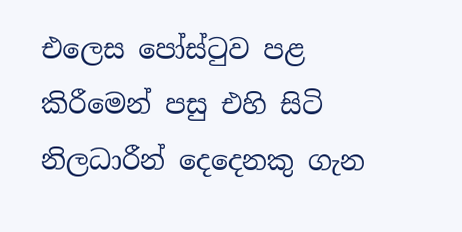එලෙස පෝස්ටුව පළ කිරීමෙන් පසු එහි සිටි නිලධාරීන් දෙදෙනකු ගැන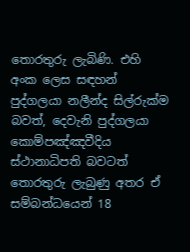තොරතුරු ලැබිණි. එහි අංක ලෙස සඳහන් පුද්ගලයා නලීන්ද සිල්රුක්ම බවත්, දෙවැනි පුද්ගලයා කොම්පඤ්ඤවීදිය ස්ථානාධිපති බවටත් තොරතුරු ලැබුණු අතර ඒ සම්බන්ධයෙන් 18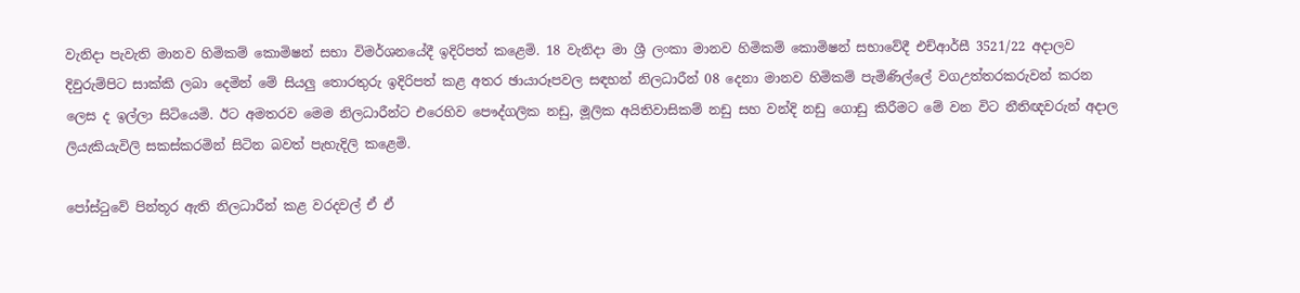වැනිදා පැවැති මානව හිමිකම් කොමිෂන් සභා විමර්ශනයේදී ඉදිරිපත් කළෙමි. 18 වැනිදා මා ශ්‍රී ලංකා මානව හිමිකම් කොමිෂන් සභාවේදී එච්ආර්සී 3521/22 අදාලව දිවුරුම්පිට සාක්කි ලබා දෙමින් මේ සියලු තොරතුරු ඉදිරිපත් කළ අතර ඡායාරූපවල සඳහන් නිලධාරීන් 08 දෙනා මානව හිමිකම් පැමිණිල්ලේ වගඋත්තරකරුවන් කරන ලෙස ද ඉල්ලා සිටියෙමි. ඊට අමතරව මෙම නිලධාරීන්ට එරෙහිව පෞද්ගලික නඩු, මූලික අයිතිවාසිකම් නඩු සහ වන්දි නඩු ගොඩු කිරීමට මේ වන විට නීතිඥවරුන් අදාල ලියැකියැවිලි සකස්කරමින් සිටින බවත් පැහැදිලි කළෙමි.

පෝස්ටුවේ පින්තූර ඇති නිලධාරීන් කළ වරදවල් ඒ ඒ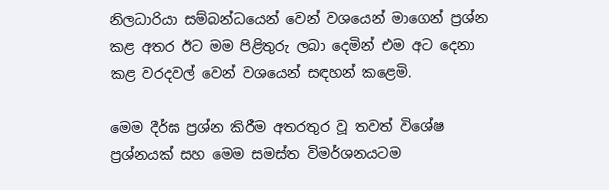නිලධාරියා සම්බන්ධයෙන් වෙන් වශයෙන් මාගෙන් ප්‍රශ්න කළ අතර ඊට මම පිළිතුරු ලබා දෙමින් එම අට දෙනා කළ වරදවල් වෙන් වශයෙන් සඳහන් කළෙමි.

මෙම දීර්ඝ ප්‍රශ්න කිරීම අතරතුර වූ තවත් විශේෂ ප්‍රශ්නයක් සහ මෙම සමස්ත විමර්ශනයටම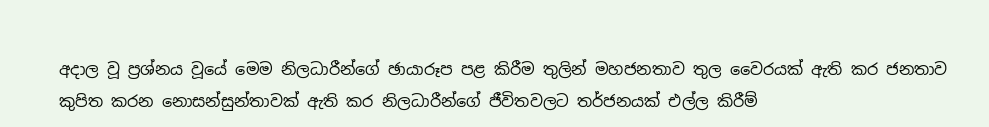අදාල වූ ප්‍රශ්නය වූයේ මෙම නිලධාරීන්ගේ ඡායාරූප පළ කිරීම තුලින් මහජනතාව තුල වෛරයක් ඇති කර ජනතාව කුපිත කරන නොසන්සුන්තාවක් ඇති කර නිලධාරීන්ගේ ජීවිතවලට තර්ජනයක් එල්ල කිරීම්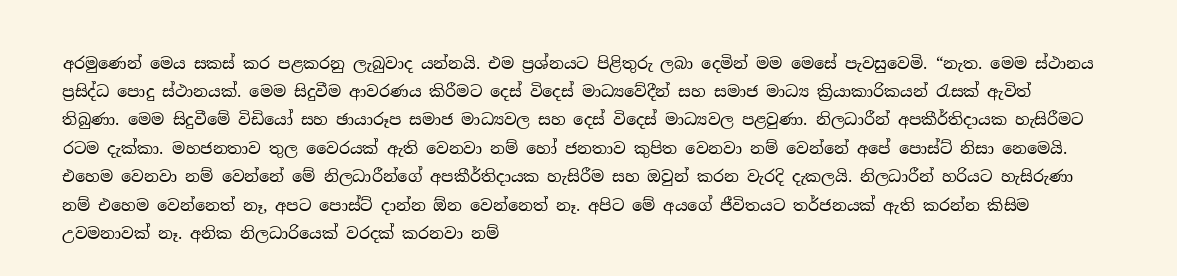අරමුණෙන් මෙය සකස් කර පළකරනු ලැබුවාද යන්නයි. එම ප්‍රශ්නයට පිළිතුරු ලබා දෙමින් මම මෙසේ පැවසුවෙමි. “නැත. මෙම ස්ථානය ප්‍රසිද්ධ පොදු ස්ථානයක්. මෙම සිදුවීම ආවරණය කිරීමට දෙස් විදෙස් මාධ්‍යවේදීන් සහ සමාජ මාධ්‍ය ක්‍රියාකාරිකයන් රැසක් ඇවිත් තිබුණා. මෙම සිදුවීමේ විඩියෝ සහ ඡායාරූප සමාජ මාධ්‍යවල සහ දෙස් විදෙස් මාධ්‍යවල පළවුණා. නිලධාරීන් අපකීර්තිදායක හැසිරීමට රටම දැක්කා. මහජනතාව තුල වෛරයක් ඇති වෙනවා නම් හෝ ජනතාව කුපිත වෙනවා නම් වෙන්නේ අපේ පොස්ට් නිසා නෙමෙයි. එහෙම වෙනවා නම් වෙන්නේ මේ නිලධාරීන්ගේ අපකීර්තිදායක හැසිරීම සහ ඔවුන් කරන වැරදි දැකලයි. නිලධාරීන් හරියට හැසිරුණා නම් එහෙම වෙන්නෙත් නෑ, අපට පොස්ට් දාන්න ඕන වෙන්නෙත් නෑ. අපිට මේ අයගේ ජීවිතයට තර්ජනයක් ඇති කරන්න කිසිම උවමනාවක් නෑ. අනික නිලධාරියෙක් වරදක් කරනවා නම්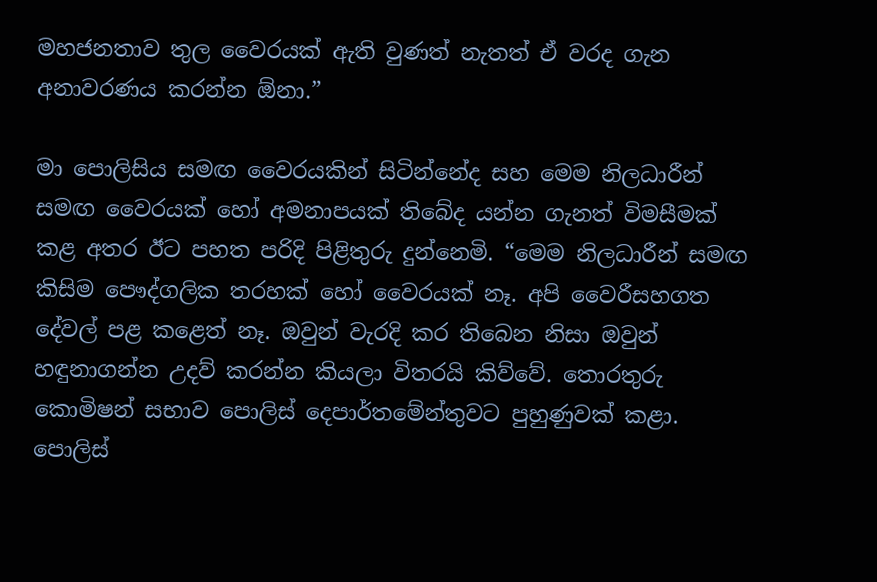මහජනතාව තුල වෛරයක් ඇති වුණත් නැතත් ඒ වරද ගැන අනාවරණය කරන්න ඕනා.”

මා පොලිසිය සමඟ වෛරයකින් සිටින්නේද සහ මෙම නිලධාරීන් සමඟ වෛරයක් හෝ අමනාපයක් තිබේද යන්න ගැනත් විමසීමක් කළ අතර ඊට පහත පරිදි පිළිතුරු දුන්නෙමි. “මෙම නිලධාරීන් සමඟ කිසිම පෞද්ගලික තරහක් හෝ වෛරයක් නෑ. අපි වෛරීසහගත දේවල් පළ කළෙත් නෑ. ඔවුන් වැරදි කර තිබෙන නිසා ඔවුන් හඳුනාගන්න උදව් කරන්න කියලා විතරයි කිව්වේ. තොරතුරු කොමිෂන් සභාව පොලිස් දෙපාර්තමේන්තුවට පුහුණුවක් කළා. පොලිස්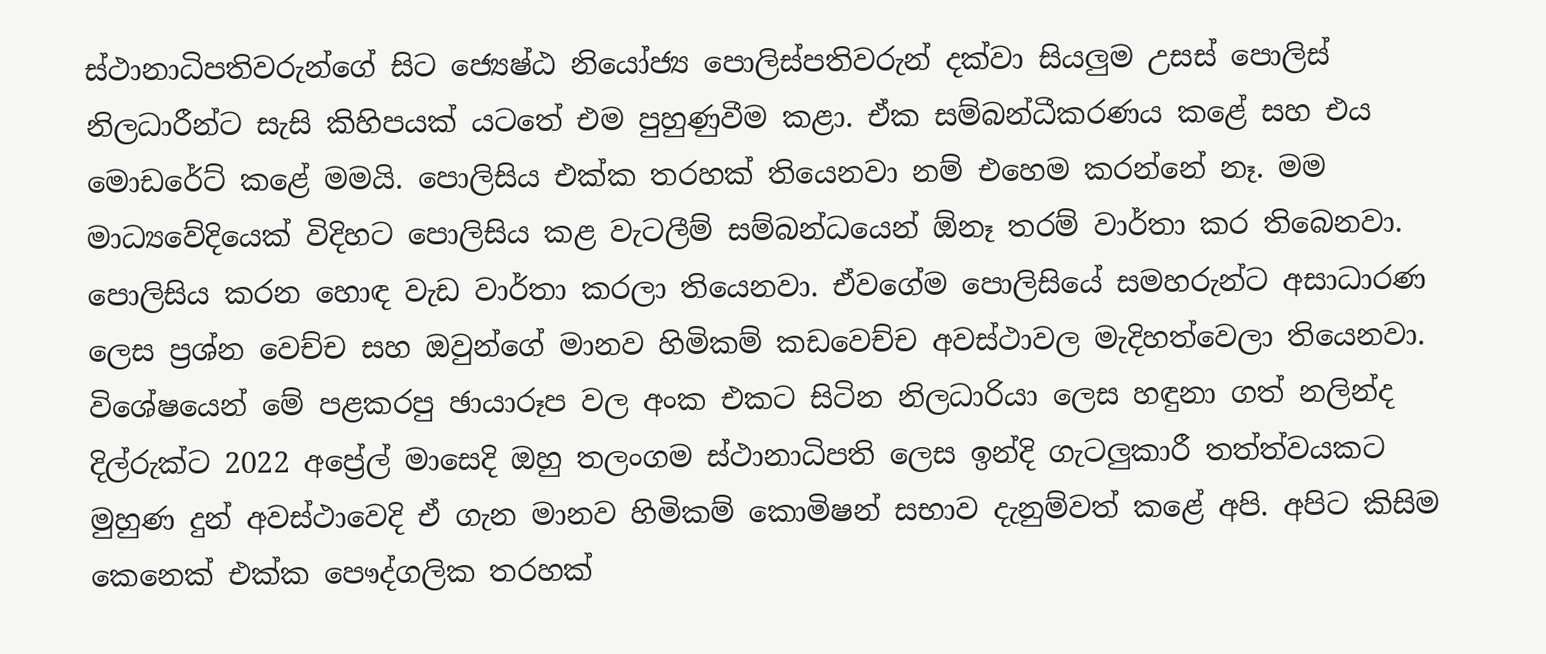ස්ථානාධිපතිවරුන්ගේ සිට ජ්‍යෙෂ්ඨ නියෝජ්‍ය පොලිස්පතිවරුන් දක්වා සියලුම උසස් පොලිස් නිලධාරීන්ට සැසි කිහිපයක් යටතේ එම පුහුණුවීම කළා. ඒක සම්බන්ධීකරණය කළේ සහ එය මොඩරේට් කළේ මමයි. පොලිසිය එක්ක තරහක් තියෙනවා නම් එහෙම කරන්නේ නෑ. මම මාධ්‍යවේදියෙක් විදිහට පොලිසිය කළ වැටලීම් සම්බන්ධයෙන් ඕනෑ තරම් වාර්තා කර තිබෙනවා. පොලිසිය කරන හොඳ වැඩ වාර්තා කරලා තියෙනවා. ඒවගේම පොලිසියේ සමහරුන්ට අසාධාරණ ලෙස ප්‍රශ්න වෙච්ච සහ ඔවුන්ගේ මානව හිමිකම් කඩවෙච්ච අවස්ථාවල මැදිහත්වෙලා තියෙනවා. විශේෂයෙන් මේ පළකරපු ඡායාරූප වල අංක එකට සිටින නිලධාරියා ලෙස හඳුනා ගත් නලින්ද දිල්රුක්ට 2022 අප්‍රේල් මාසෙදි ඔහු තලංගම ස්ථානාධිපති ලෙස ඉන්දි ගැටලුකාරී තත්ත්වයකට මුහුණ දුන් අවස්ථාවෙදි ඒ ගැන මානව හිමිකම් කොමිෂන් සභාව දැනුම්වත් කළේ අපි. අපිට කිසිම කෙනෙක් එක්ක පෞද්ගලික තරහක්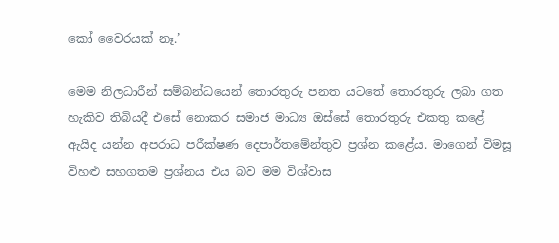කෝ වෛරයක් නෑ.’

මෙම නිලධාරීන් සම්බන්ධයෙන් තොරතුරු පනත යටතේ තොරතුරු ලබා ගත හැකිව තිබියදී එසේ නොකර සමාජ මාධ්‍ය ඔස්සේ තොරතුරු එකතු කළේ ඇයිද යන්න අපරාධ පරීක්ෂණ දෙපාර්තමේන්තුව ප්‍රශ්න කළේය. මාගෙන් විමසූ විහළු සහගතම ප්‍රශ්නය එය බව මම විශ්වාස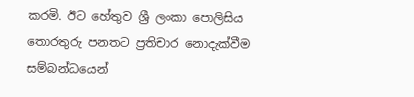කරමි. ඊට හේතුව ශ්‍රී ලංකා පොලිසිය තොරතුරු පනතට ප්‍රතිචාර නොදැක්වීම සම්බන්ධයෙන්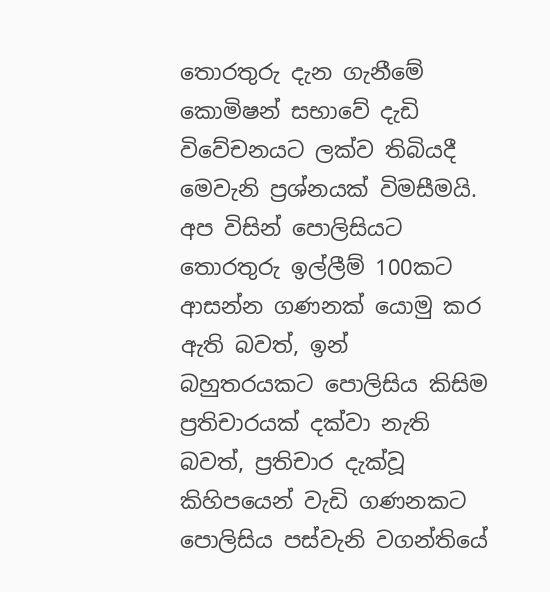තොරතුරු දැන ගැනීමේ කොමිෂන් සභාවේ දැඩි විවේචනයට ලක්ව තිබියදී මෙවැනි ප්‍රශ්නයක් විමසීමයි. අප විසින් පොලිසියට තොරතුරු ඉල්ලීම් 100කට ආසන්න ගණනක් යොමු කර ඇති බවත්, ඉන් බහුතරයකට පොලිසිය කිසිම ප්‍රතිචාරයක් දක්වා නැති බවත්, ප්‍රතිචාර දැක්වූ කිහිපයෙන් වැඩි ගණනකට පොලිසිය පස්වැනි වගන්තියේ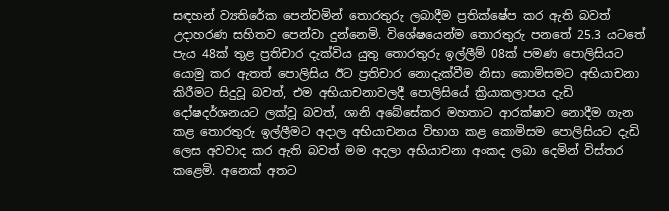සඳහන් ව්‍යතිරේක පෙන්වමින් තොරතුරු ලබාදීම ප්‍රතික්ෂේප කර ඇති බවත් උදාහරණ සහිතව පෙන්වා දුන්නෙමි. විශේෂයෙන්ම තොරතුරු පනතේ 25.3 යටතේ පැය 48ක් තුළ ප්‍රතිචාර දැක්විය යුතු තොරතුරු ඉල්ලීම් 08ක් පමණ පොලිසියට යොමු කර ඇතත් පොලිසිය ඊට ප්‍රතිචාර නොදැක්වීම නිසා කොමිසමට අභියාචනා කිරීමට සිදුවූ බවත්, එම අභියාචනාවලදී පොලිසියේ ක්‍රියාකලාපය දැඩි දෝෂදර්ශනයට ලක්වූ බවත්, ශානි අබේසේකර මහතාට ආරක්ෂාව නොදීම ගැන කළ තොරතුරු ඉල්ලීමට අදාල අභියාචනය විභාග කළ කොමිසම පොලිසියට දැඩි ලෙස අවවාද කර ඇති බවත් මම අදලා අභියාචනා අංකද ලබා දෙමින් විස්තර කළෙමි. අනෙක් අතට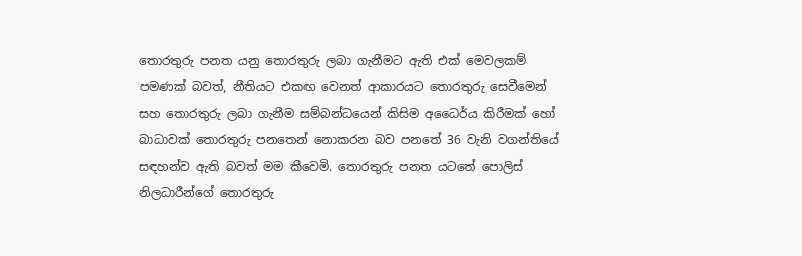තොරතුරු පනත යනු තොරතුරු ලබා ගැනීමට ඇති එක් මෙවලකම් පමණක් බවත්, නීතියට එකඟ වෙනත් ආකාරයට තොරතුරු සෙවීමෙන් සහ තොරතුරු ලබා ගැනීම සම්බන්ධයෙන් කිසිම අධෛර්ය කිරීමක් හෝ බාධාවක් තොරතුරු පනතෙන් නොකරන බව පනතේ 36 වැනි වගන්තියේ සඳහන්ව ඇති බවත් මම කීවෙමි. තොරතුරු පනත යටතේ පොලිස් නිලධාරීන්ගේ තොරතුරු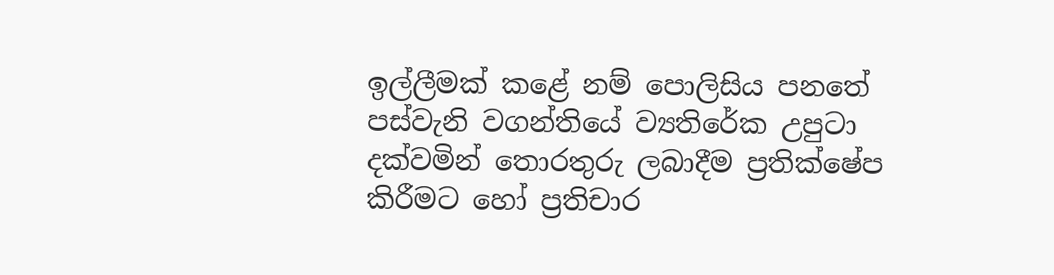ඉල්ලීමක් කළේ නම් පොලිසිය පනතේ පස්වැනි වගන්තියේ ව්‍යතිරේක උපුටා දක්වමින් තොරතුරු ලබාදීම ප්‍රතික්ෂේප කිරීමට හෝ ප්‍රතිචාර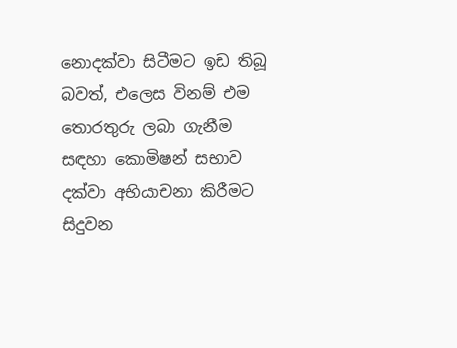නොදක්වා සිටීමට ඉඩ තිබූ බවත්, එලෙස විනම් එම තොරතුරු ලබා ගැනීම සඳහා කොමිෂන් සභාව දක්වා අභියාචනා කිරීමට සිදුවන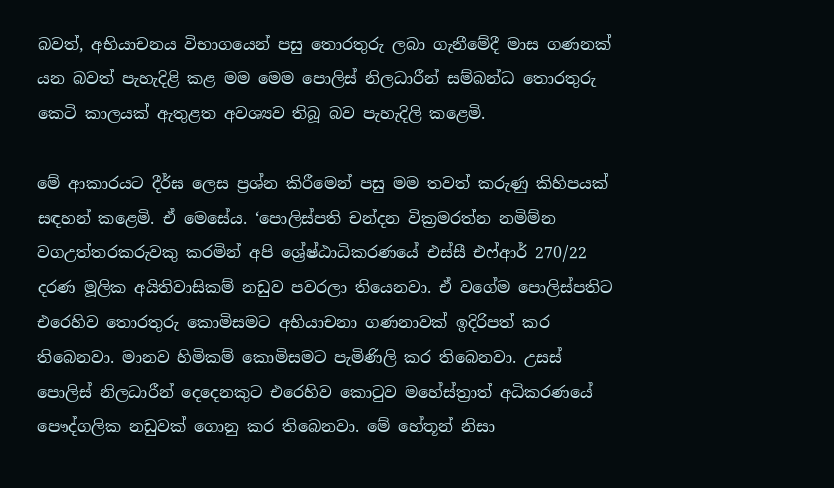බවත්, අභියාචනය විභාගයෙන් පසු තොරතුරු ලබා ගැනීමේදී මාස ගණනක් යන බවත් පැහැදිළි කළ මම මෙම පොලිස් නිලධාරීන් සම්බන්ධ තොරතුරු කෙටි කාලයක් ඇතුළත අවශ්‍යව තිබූ බව පැහැදිලි කළෙමි.

මේ ආකාරයට දීර්ඝ ලෙස ප්‍රශ්න කිරීමෙන් පසු මම තවත් කරුණු කිහිපයක් සඳහන් කළෙමි. ඒ මෙසේය. ‘පොලිස්පති චන්දන වික්‍රමරත්න නමිම්න වගඋත්තරකරුවකු කරමින් අපි ශ්‍රේෂ්ඨාධිකරණයේ එස්සී එෆ්ආර් 270/22 දරණ මූලික අයිතිවාසිකම් නඩුව පවරලා තියෙනවා. ඒ වගේම පොලිස්පතිට එරෙහිව තොරතුරු කොමිසමට අභියාචනා ගණනාවක් ඉදිරිපත් කර තිබෙනවා. මානව හිමිකම් කොමිසමට පැමිණිලි කර තිබෙනවා. උසස් පොලිස් නිලධාරීන් දෙදෙනකුට එරෙහිව කොටුව මහේස්ත්‍රාත් අධිකරණයේ පෞද්ගලික නඩුවක් ගොනු කර තිබෙනවා. මේ හේතූන් නිසා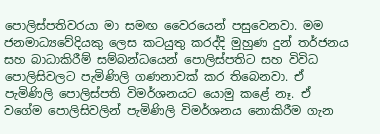පොලිස්පතිවරයා මා සමඟ වෛරයෙන් පසුවෙනවා. මම ජනමාධ්‍යවේදියකු ලෙස කටයුතු කරද්දි මුහුණ දුන් තර්ජනය සහ බාධාකිරීම් සම්බන්ධයෙන් පොලිස්පතිට සහ විවිධ පොලිසිවලට පැමිණිලි ගණනාවක් කර තිබෙනවා. ඒ පැමිණිලි පොලිස්පති විමර්ශනයට යොමු කළේ නෑ. ඒ වගේම පොලිසිවලින් පැමිණිලි විමර්ශනය නොකිරීම ගැන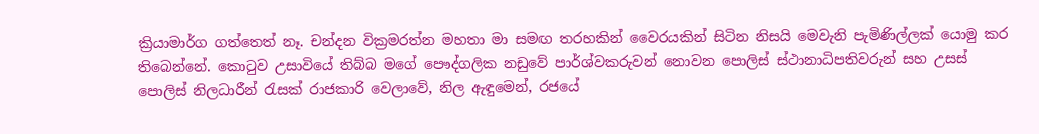ක්‍රියාමාර්ග ගත්තෙත් නෑ. චන්දන වික්‍රමරත්න මහතා මා සමඟ තරහකින් වෛරයකින් සිටින නිසයි මෙවැනි පැමිණිල්ලක් යොමු කර තිබෙන්නේ. කොටුව උසාවියේ තිබ්බ මගේ පෞද්ගලික නඩුවේ පාර්ශ්වකරුවන් නොවන පොලිස් ස්ථානාධිපතිවරුන් සහ උසස් පොලිස් නිලධාරීන් රැසක් රාජකාරි වෙලාවේ, නිල ඇඳුමෙන්, රජයේ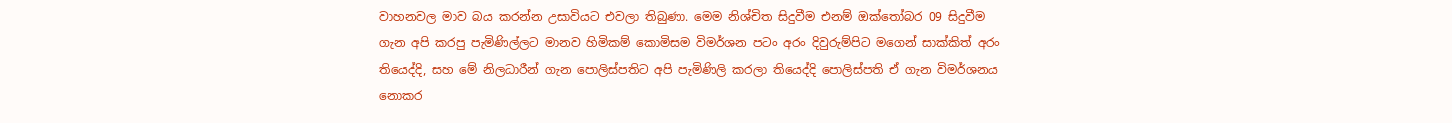වාහනවල මාව බය කරන්න උසාවියට එවලා තිබුණා. මෙම නිශ්චිත සිදුවීම එනම් ඔක්තෝබර 09 සිදුවීම ගැන අපි කරපු පැමිණිල්ලට මානව හිමිකම් කොමිසම විමර්ශන පටං අරං දිවුරුම්පිට මගෙන් සාක්කිත් අරං තියෙද්දි, සහ මේ නිලධාරීන් ගැන පොලිස්පතිට අපි පැමිණිලි කරලා තියෙද්දි පොලිස්පති ඒ ගැන විමර්ශනය නොකර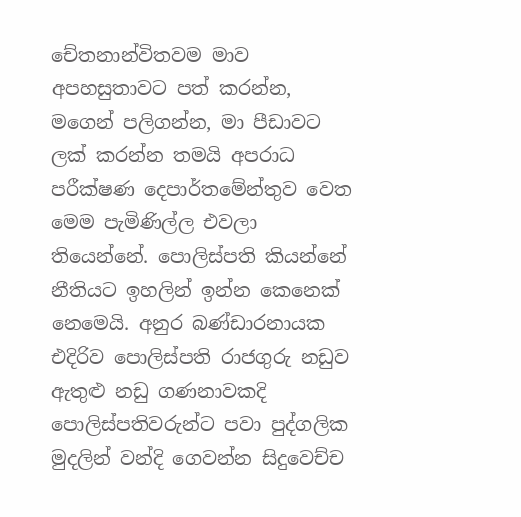චේතනාන්විතවම මාව අපහසුතාවට පත් කරන්න, මගෙන් පලිගන්න, මා පීඩාවට ලක් කරන්න තමයි අපරාධ පරීක්ෂණ දෙපාර්තමේන්තුව වෙත මෙම පැමිණිල්ල එවලා තියෙන්නේ. පොලිස්පති කියන්නේ නීතියට ඉහලින් ඉන්න කෙනෙක් නෙමෙයි. අනුර බණ්ඩාරනායක එදිරිව පොලිස්පති රාජගුරු නඩුව ඇතුළු නඩු ගණනාවකදි පොලිස්පතිවරුන්ට පවා පුද්ගලික මුදලින් වන්දි ගෙවන්න සිදුවෙච්ච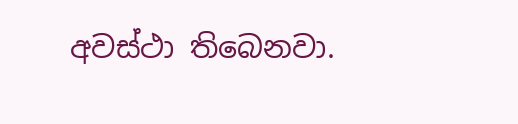අවස්ථා තිබෙනවා.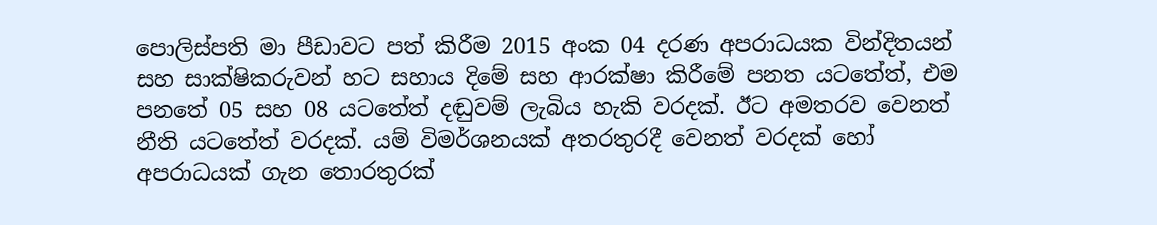පොලිස්පති මා පීඩාවට පත් කිරීම 2015 අංක 04 දරණ අපරාධයක වින්දිතයන් සහ සාක්ෂිකරුවන් හට සහාය දිමේ සහ ආරක්ෂා කිරීමේ පනත යටතේත්, එම පනතේ 05 සහ 08 යටතේත් දඬුවම් ලැබිය හැකි වරදක්. ඊට අමතරව වෙනත් නීති යටතේත් වරදක්. යම් විමර්ශනයක් අතරතුරදී වෙනත් වරදක් හෝ අපරාධයක් ගැන තොරතුරක්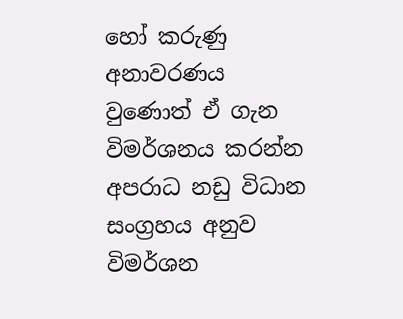හෝ කරුණු අනාවරණය වුණොත් ඒ ගැන විමර්ශනය කරන්න අපරාධ නඩු විධාන සංග්‍රහය අනුව විමර්ශන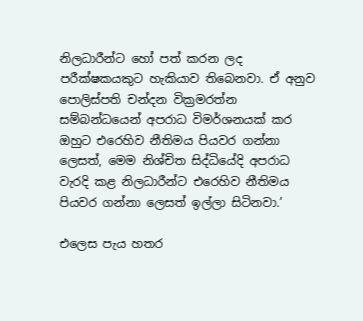නිලධාරීන්ට හෝ පත් කරන ලද පරීක්ෂකයකුට හැකියාව තිබෙනවා. ඒ අනුව පොලිස්පති චන්දන වික්‍රමරත්න සම්බන්ධයෙන් අපරාධ විමර්ශනයක් කර ඔහුට එරෙහිව නීතිමය පියවර ගන්නා ලෙසත්, මෙම නිශ්චිත සිද්ධියේදි අපරාධ වැරදි කළ නිලධාරීන්ට එරෙහිව නීතිමය පියවර ගන්නා ලෙසත් ඉල්ලා සිටිනවා.’

එලෙස පැය හතර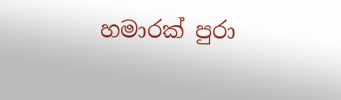හමාරක් පුරා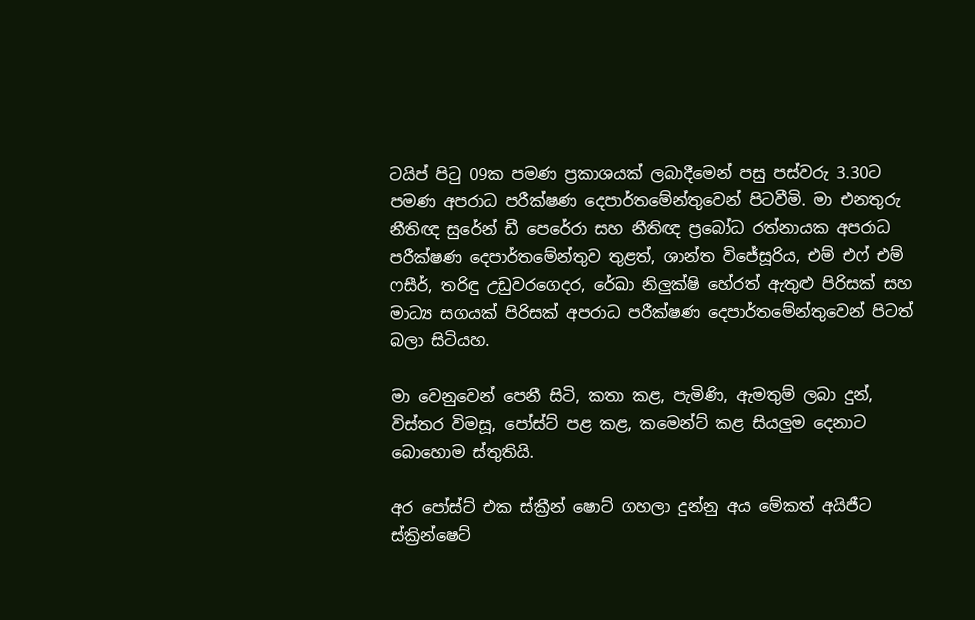ටයිප් පිටු 09ක පමණ ප්‍රකාශයක් ලබාදීමෙන් පසු පස්වරු 3.30ට පමණ අපරාධ පරීක්ෂණ දෙපාර්තමේන්තුවෙන් පිටවීමි. මා එනතුරු නීතිඥ සුරේන් ඩී පෙරේරා සහ නීතිඥ ප්‍රබෝධ රත්නායක අපරාධ පරීක්ෂණ දෙපාර්තමේන්තුව තුළත්, ශාන්ත විජේසූරිය, එම් එෆ් එම් ෆසීර්, තරිඳු උඩුවරගෙදර, රේඛා නිලුක්ෂි හේරත් ඇතුළු පිරිසක් සහ මාධ්‍ය සගයක් පිරිසක් අපරාධ පරීක්ෂණ දෙපාර්තමේන්තුවෙන් පිටත් බලා සිටියහ.

මා වෙනුවෙන් පෙනී සිටි, කතා කළ, පැමිණි, ඇමතුම් ලබා දුන්, විස්තර විමසූ, පෝස්ට් පළ කළ, කමෙන්ට් කළ සියලුම දෙනාට බොහොම ස්තුතියි.

අර පෝස්ට් එක ස්ක්‍රීන් ෂොට් ගහලා දුන්නු අය මේකත් අයිජීට ස්ක්‍රින්ෂෙට්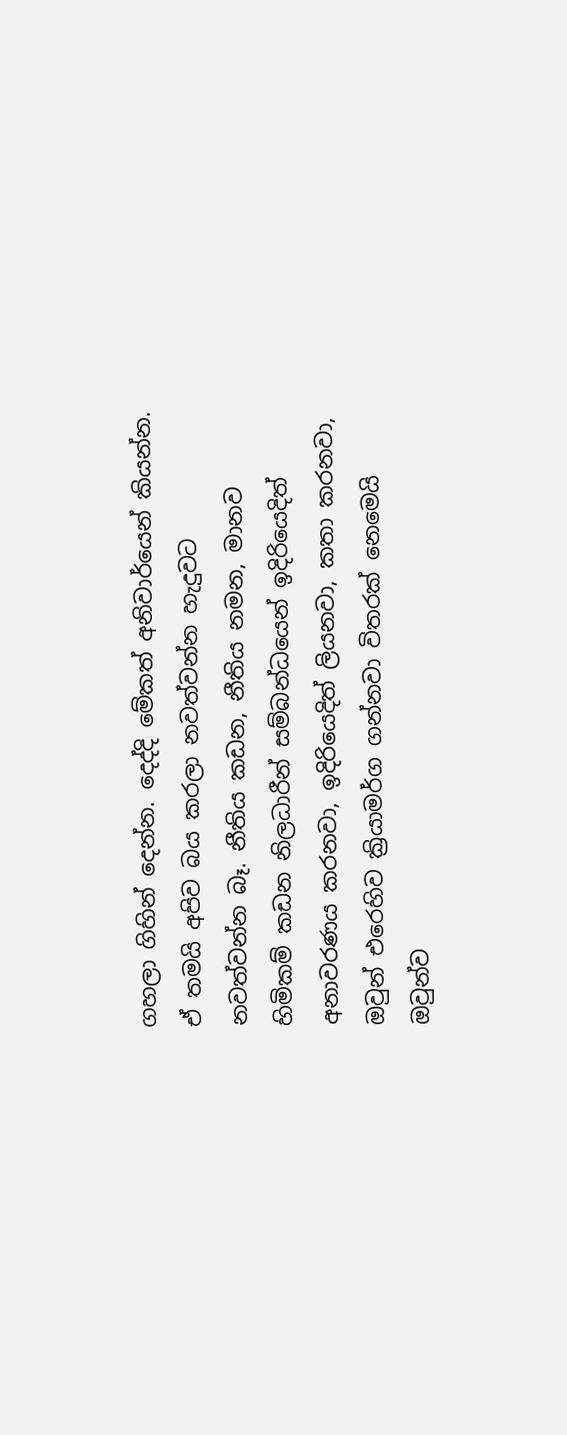ගහලා ගිහින් දෙන්න. දෙද්දි මේකත් අනිවාර්යෙන් කියන්න. ඒ තමයි අපිව බය කරලා නවත්වන්න හැදුවට නවත්වන්න බෑ. නීතිය කඩන, නීතිය නමන, මානව හිමිකම් කඩන නිලධාරීන් සම්බන්ධයෙන් ඉදිරියෙදිත් අනාවරණය කරනවා, ඉදිරියෙදිත් ලියනවා, කතා කරනවා, ඔවුන් එරෙහිව ක්‍රියාමර්ග ගන්නවා විතරක් නෙමෙයි ඔවුන්ව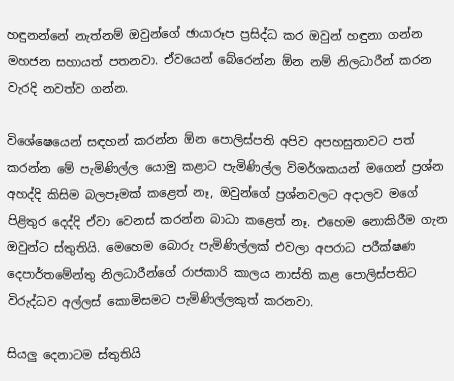හඳුනන්නේ නැත්නම් ඔවුන්ගේ ඡායාරූප ප්‍රසිද්ධ කර ඔවුන් හඳුනා ගන්න මහජන සහායත් පතනවා. ඒවයෙන් බේරෙන්න ඕන නම් නිලධාරීන් කරන වැරදි නවත්ව ගන්න.

විශේෂෙයෙන් සඳහන් කරන්න ඕන පොලිස්පති අපිව අපහසුතාවට පත් කරන්න මේ පැමිණිල්ල යොමු කළාට පැමිණිල්ල විමර්ශකයන් මගෙන් ප්‍රශ්න අහද්දි කිසිම බලපෑමක් කළෙත් නෑ, ඔවුන්ගේ ප්‍රශ්නවලට අදාලව මගේ පිළිතුර දෙද්දි ඒවා වෙනස් කරන්න බාධා කළෙත් නෑ. එහෙම නොකිරීම ගැන ඔවුන්ට ස්තුතියි. මෙහෙම බොරු පැමිණිල්ලක් එවලා අපරාධ පරීක්ෂණ දෙපාර්තමේන්තු නිලධාරීන්ගේ රාජකාරි කාලය නාස්ති කළ පොලිස්පතිට විරුද්ධව අල්ලස් කොමිසමට පැමිණිල්ලකුත් කරනවා.

සියලු දෙනාටම ස්තුතියි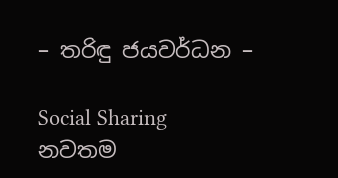– තරිඳු ජයවර්ධන –

Social Sharing
නවතම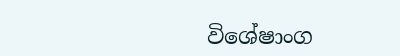විශේෂාංග